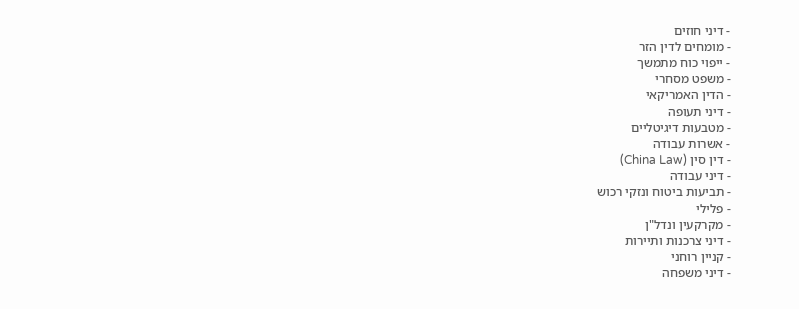- דיני חוזים
- מומחים לדין הזר
- ייפוי כוח מתמשך
- משפט מסחרי
- הדין האמריקאי
- דיני תעופה
- מטבעות דיגיטליים
- אשרות עבודה
- דין סין (China Law)
- דיני עבודה
- תביעות ביטוח ונזקי רכוש
- פלילי
- מקרקעין ונדל"ן
- דיני צרכנות ותיירות
- קניין רוחני
- דיני משפחה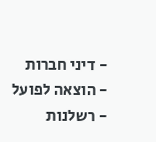- דיני חברות
- הוצאה לפועל
- רשלנות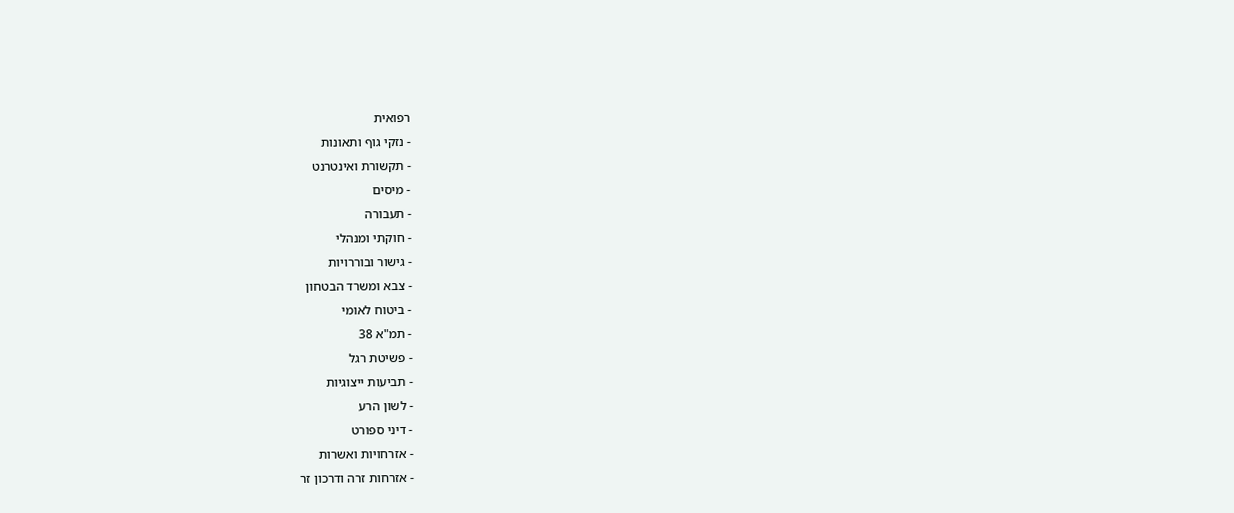רפואית
- נזקי גוף ותאונות
- תקשורת ואינטרנט
- מיסים
- תעבורה
- חוקתי ומנהלי
- גישור ובוררויות
- צבא ומשרד הבטחון
- ביטוח לאומי
- תמ"א 38
- פשיטת רגל
- תביעות ייצוגיות
- לשון הרע
- דיני ספורט
- אזרחויות ואשרות
- אזרחות זרה ודרכון זר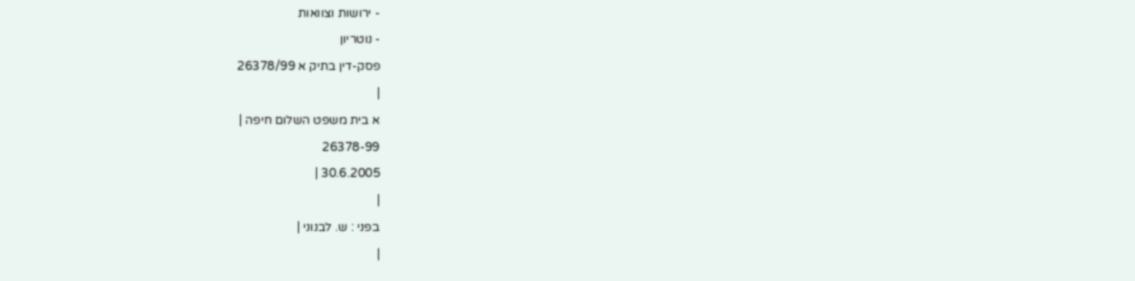- ירושות וצוואות
- נוטריון
פסק-דין בתיק א 26378/99
|
א בית משפט השלום חיפה |
26378-99
30.6.2005 |
|
בפני : ש. לבנוני |
|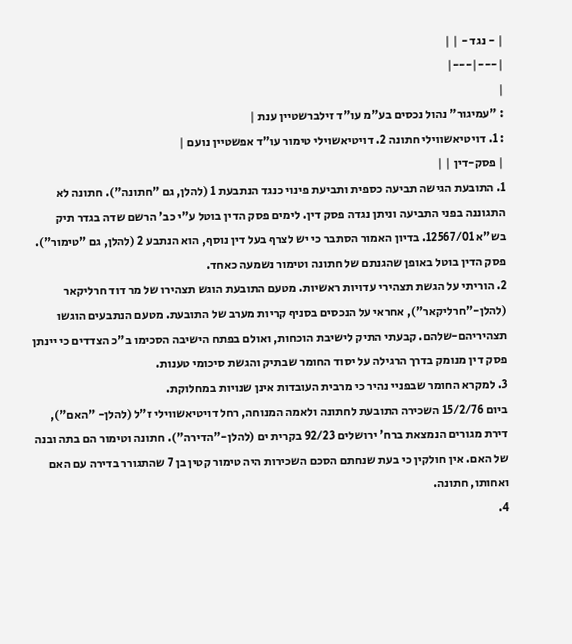| - נגד - | |
|---|---|
|
: "עמיגור" נהול נכסים בע"מ עו"ד זילברשטיין ענת |
: 1. דויטיאשווילי חתונה 2. דויטיאשוילי טימור עו"ד אפשטיין נועם |
| פסק-דין | |
1. התובעת הגישה תביעה כספית ותביעת פינוי כנגד הנתבעת 1 (להלן, גם "חתונה"). חתונה לא התגוננה בפני התביעה וניתן נגדה פסק דין. לימים פסק הדין בוטל ע"י כב' הרשם שדה בגדר תיק בש"א 12567/01. בדיון האמור הסתבר כי יש לצרף בעל דין נוסף, הוא הנתבע 2 (להלן, גם "טימור"). פסק הדין בוטל באופן שהגנתם של חתונה וטימור נשמעה כאחד.
2. הוריתי על הגשת תצהירי עדויות ראשיות. מטעם התובעת הוגש תצהירו של מר דוד חרליקאר (להלן-"חרליקאר"), אחראי על הנכסים בסניף קריות מערב של התובעת. מטעם הנתבעים הוגשו תצהיריהם-שלהם. קבעתי התיק לישיבת הוכחות, ואולם בפתח הישיבה הסכימו ב"כ הצדדים כי יינתן פסק דין מנומק בדרך הרגילה על יסוד החומר שבתיק והגשת סיכומי טענות.
3. למקרא החומר שבפניי נהיר כי מרבית העובדות אינן שנויות במחלוקת.
ביום 15/2/76 השכירה התובעת לחתונה ולאמה המנוחה, רחל דויטיאשווילי ז"ל (להלן- "האם"), דירת מגורים הנמצאת ברח' ירושלים 92/23 בקרית ים (להלן-"הדירה"). חתונה וטימור הם בתה ובנה של האם. אין חולקין כי בעת שנחתם הסכם השכירות היה טימור קטין בן 7 שהתגורר בדירה עם האם ואחותו, חתונה.
4.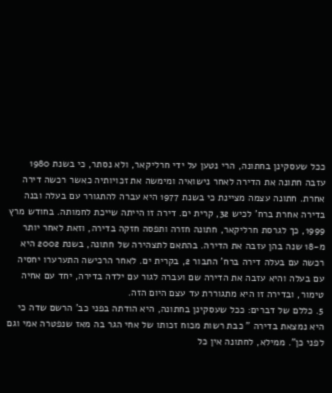ככל שעסקינן בחתונה, הרי נטען על ידי חרליקאר, ולא נסתר, כי בשנת 1980 עזבה חתונה את הדירה לאחר נישואיה ומימשה את זכויותיה כאשר רכשה דירה אחרת. חתונה עצמה מציינת כי בשנת 1977 היא עברה להתגורר עם בעלה ובנה בדירה אחרת ברח' לכיש 32, קרית ים. דירה זו הייתה שייכת לחמותה. בחודש מרץ 1999, כך לגרסת חרליקאר, חתונה חזרה ותפסה חזקה בדירה, וזאת לאחר יותר מ-18 שנה בהן עזבה את הדירה. בהתאם לתצהירה של חתונה, בשנת 2002 היא רכשה עם בעלה דירה ברח' התבור 2, בקרית ים. לאחר הרכישה התערערו יחסיה עם בעלה והיא עזבה את הדירה שם ועברה לגור עם ילדה בדירה, יחד עם אחיה טימור, ובדירה זו היא מתגוררת עד עצם היום הזה.
5. כללם של דברים: ככל שעסקינן בחתונה, היא הודתה בפני כב' הרשם שדה כי היא נמצאת בדירה " כבת רשות מכוח זכותו של אחי הגר בה מאז שנפטרה אמי וגם לפני כן". ממילא, לחתונה אין כל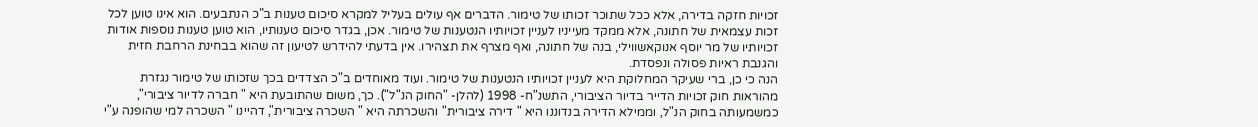זכויות חזקה בדירה, אלא ככל שתוכר זכותו של טימור. הדברים אף עולים בעליל למקרא סיכום טענות ב"כ הנתבעים. הוא אינו טוען לכל זכות עצמאית של חתונה, אלא ממקד מעייניו לעניין זכויותיו הנטענות של טימור. אכן, בגדר סיכום טענותיו, הוא טוען טענות נוספות אודות זכויותיו של מר יוסף אנוקאשווילי, בנה של חתונה, ואף מצרף את תצהירו. אין בדעתי להידרש לטיעון זה שהוא בבחינת הרחבת חזית והגנבת ראיות פסולה ונפסדת.
הנה כי כן, ברי שעיקר המחלוקת היא לעניין זכויותיו הנטענות של טימור. ועוד מאוחדים ב"כ הצדדים בכך שזכותו של טימור נגזרת מהוראות חוק זכויות הדייר בדיור הציבורי, התשנ"ח- 1998 (להלן- "החוק הנ"ל"). כך, משום שהתובעת היא " חברה לדיור ציבורי", כמשמעותה בחוק הנ"ל, וממילא הדירה בנדוננו היא " דירה ציבורית" והשכרתה היא " השכרה ציבורית", דהיינו " השכרה למי שהופנה ע"י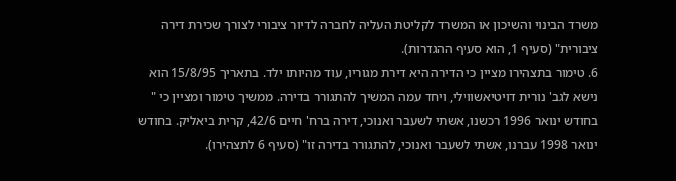משרד הבינוי והשיכון או המשרד לקליטת העליה לחברה לדיור ציבורי לצורך שכירת דירה ציבורית" (סעיף 1, הוא סעיף ההגדרות).
6. טימור בתצהירו מציין כי הדירה היא דירת מגוריו, עוד מהיותו ילד. בתאריך 15/8/95 הוא נישא לגב' נורית דויטיאשווילי, ויחד עמה המשיך להתגורר בדירה. ממשיך טימור ומציין כי " בחודש ינואר 1996 רכשנו, אשתי לשעבר ואנוכי, דירה ברח' חיים 42/6, קרית ביאליק. בחודש ינואר 1998 עברנו, אשתי לשעבר ואנוכי, להתגורר בדירה זו" (סעיף 6 לתצהירו).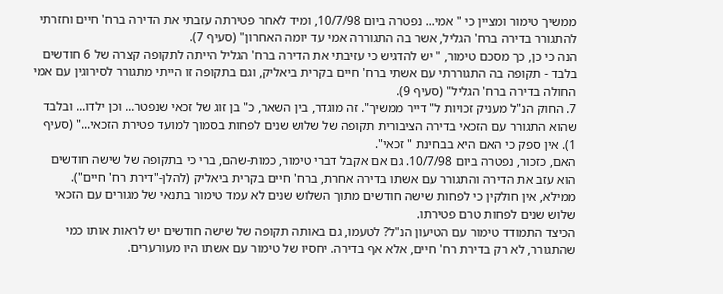ממשיך טימור ומציין כי " אמי... נפטרה ביום 10/7/98, ומיד לאחר פטירתה עזבתי את הדירה ברח' חיים וחזרתי להתגורר בדירה ברח' הגליל, אשר בה התגוררה אמי עד יומה האחרון" (סעיף 7).
הנה כי כן, כך מסכם טימור, " יש להדגיש כי עזיבתי את הדירה ברח' הגליל הייתה לתקופה קצרה של 6 חודשים בלבד - תקופה בה התגוררתי עם אשתי ברח' חיים בקרית ביאליק, וגם בתקופה זו הייתי מתגורר לסירוגין עם אמי החולה בדירה ברח' הגליל" (סעיף 9).
7. החוק הנ"ל מעניק זכויות ל" דייר ממשיך". זה מוגדר, בין השאר, כ" בן זוג של זכאי שנפטר... וכן ילדו... ובלבד שהוא התגורר עם הזכאי בדירה הציבורית תקופה של שלוש שנים לפחות בסמוך למועד פטירת הזכאי..." (סעיף 1). אין ספק כי האם היא בבחינת " זכאי".
האם, כזכור, נפטרה ביום 10/7/98. גם אם אקבל דברי טימור, כמות-שהם, ברי כי בתקופה של שישה חודשים הוא עזב את הדירה והתגורר עם אשתו בדירה אחרת, ברח' חיים בקרית ביאליק (להלן-"דירת רח' חיים"). ממילא, אין חולקין כי לפחות שישה חודשים מתוך השלוש שנים לא עמד טימור בתנאי של מגורים עם הזכאי שלוש שנים לפחות טרם פטירתו.
הכיצד התמודד טימור עם הטיעון הנ"ל? לטעמו, גם באותה תקופה של שישה חודשים יש לראות אותו כמי שהתגורר, לא רק בדירת רח' חיים, אלא אף בדירה. יחסיו של טימור עם אשתו היו מעורערים.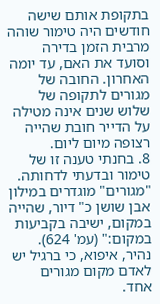בתקופת אותם שישה חודשים היה טימור שוהה מרבית הזמן בדירה וסועד את האם, עד יומה האחרון. החובה של מגורים לתקופה של שלוש שנים אינה מטילה על הדייר חובת שהייה רצופה מיום ליום.
8. בחנתי טענה זו של טימור ובדעתי לדחותה. "מגורים" מוגדרים במילון אבן שושן כ" דיור, שהייה במקום, ישיבה בקביעות במקום:" (עמ' 624). נהיר, איפוא, כי ברגיל יש לאדם מקום מגורים אחד.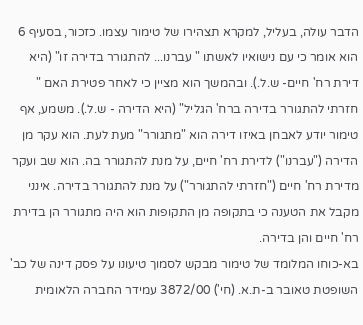הדבר עולה, בעליל, למקרא תצהירו של טימור עצמו. כזכור, בסעיף 6 הוא אומר כי עם נישואיו לאשתו " עברנו... להתגורר בדירה זו" (היא דירת רח' חיים- ש.ל.). ובהמשך הוא מציין כי לאחר פטירת האם " חזרתי להתגורר בדירה ברח' הגליל" (היא הדירה - ש.ל.). משמע, אף טימור יודע לאבחן באיזו דירה הוא "מתגורר" מעת לעת. הוא עקר מן הדירה ("עברנו") לדירת רח' חיים, על מנת להתגורר בה. הוא שב ועקר מדירת רח' חיים ("חזרתי להתגורר") על מנת להתגורר בדירה. אינני מקבל את הטענה כי בתקופה מן התקופות הוא היה מתגורר הן בדירת רח' חיים והן בדירה.
בא-כוחו המלומד של טימור מבקש לסמוך טיעונו על פסק דינה של כב' השופטת טאובר ב-ת.א. (חי') 3872/00 עמידר החברה הלאומית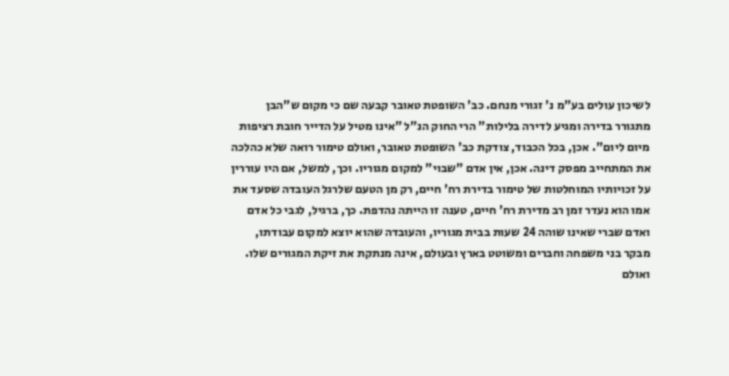לשיכון עולים בע"מ נ' זגורי מנחם. כב' השופטת טאובר קבעה שם כי מקום ש"הבן מתגורר בדירה ומגיע לדירה בלילות" הרי החוק הנ"ל "אינו מטיל על הדייר חובת רציפות מיום ליום". אכן, בכל הכבוד, צודקת כב' השופטת טאובר, ואולם טימור רואה שלא כהלכה את המתחייב מפסק דינה. אכן, אין אדם "שבוי" למקום מגוריו. וכך, למשל, אם היו עוררין על זכויותיו המוחלטות של טימור בדירת רח' חיים, רק מן הטעם שלרגל העובדה שסעד את אמו הוא נעדר זמן רב מדירת רח' חיים, טענה זו הייתה נהדפת. כך, ברגיל, לגבי כל אדם ואדם שברי שאינו שוהה 24 שעות בבית מגוריו, והעובדה שהוא יוצא למקום עבודתו, מבקר בני משפחה וחברים ומשוטט בארץ ובעולם, אינה מנתקת את זיקת המגורים שלו. ואולם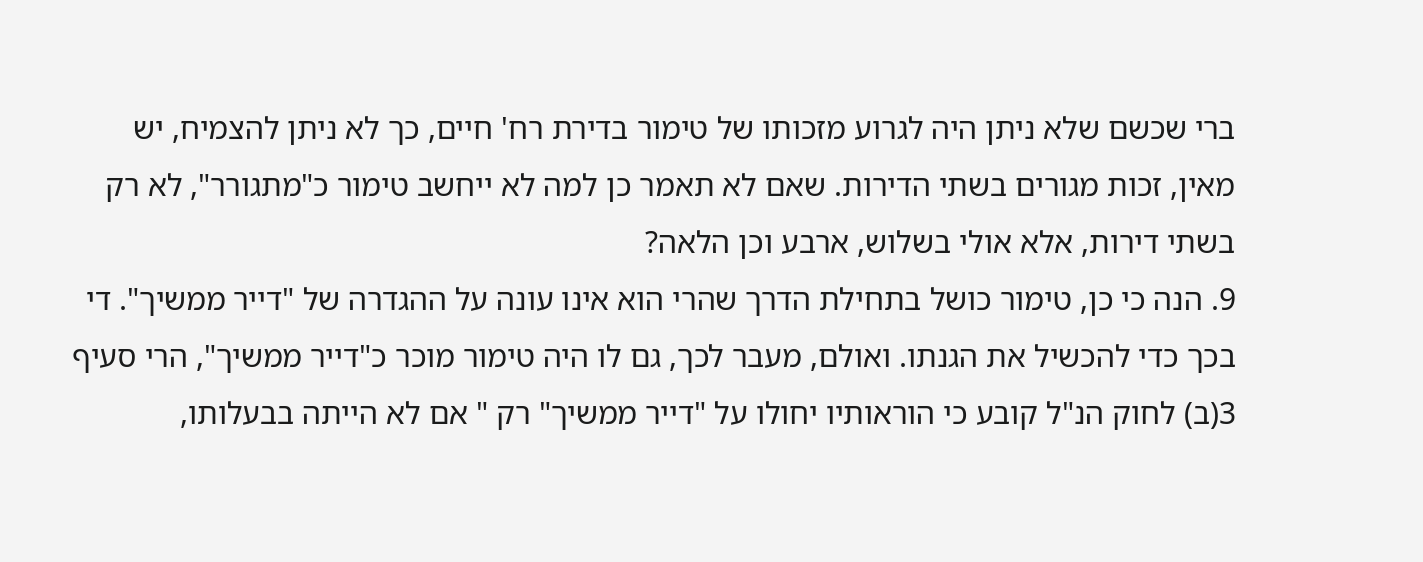ברי שכשם שלא ניתן היה לגרוע מזכותו של טימור בדירת רח' חיים, כך לא ניתן להצמיח, יש מאין, זכות מגורים בשתי הדירות. שאם לא תאמר כן למה לא ייחשב טימור כ"מתגורר", לא רק בשתי דירות, אלא אולי בשלוש, ארבע וכן הלאה?
9. הנה כי כן, טימור כושל בתחילת הדרך שהרי הוא אינו עונה על ההגדרה של "דייר ממשיך". די בכך כדי להכשיל את הגנתו. ואולם, מעבר לכך, גם לו היה טימור מוכר כ"דייר ממשיך", הרי סעיף 3(ב) לחוק הנ"ל קובע כי הוראותיו יחולו על "דייר ממשיך" רק " אם לא הייתה בבעלותו,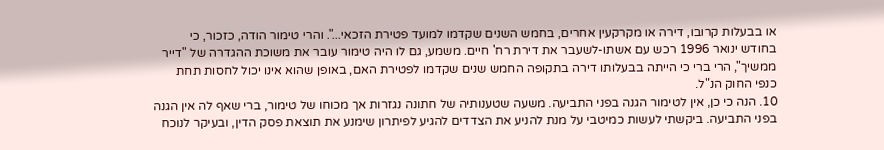או בבעלות קרובו, דירה או מקרקעין אחרים, בחמש השנים שקדמו למועד פטירת הזכאי...". והרי טימור הודה, כזכור, כי בחודש ינואר 1996 רכש עם אשתו-לשעבר את דירת רח' חיים. משמע, גם לו היה טימור עובר את משוכת ההגדרה של "דייר ממשיך", הרי ברי כי הייתה בבעלותו דירה בתקופה החמש שנים שקדמו לפטירת האם, באופן שהוא אינו יכול לחסות תחת כנפי החוק הנ"ל.
10. הנה כי כן, אין לטימור הגנה בפני התביעה. משעה שטענותיה של חתונה נגזרות אך מכוחו של טימור, ברי שאף לה אין הגנה בפני התביעה. ביקשתי לעשות כמיטבי על מנת להניע את הצדדים להגיע לפיתרון שימנע את תוצאת פסק הדין, ובעיקר לנוכח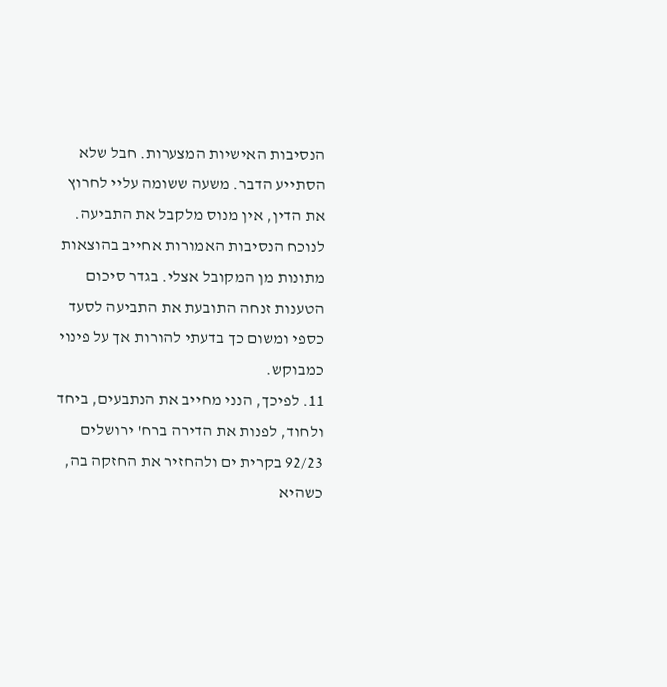הנסיבות האישיות המצערות. חבל שלא הסתייע הדבר. משעה ששומה עליי לחרוץ את הדין, אין מנוס מלקבל את התביעה. לנוכח הנסיבות האמורות אחייב בהוצאות מתונות מן המקובל אצלי. בגדר סיכום הטענות זנחה התובעת את התביעה לסעד כספי ומשום כך בדעתי להורות אך על פינוי כמבוקש.
11. לפיכך, הנני מחייב את הנתבעים, ביחד ולחוד, לפנות את הדירה ברח' ירושלים 92/23 בקרית ים ולהחזיר את החזקה בה, כשהיא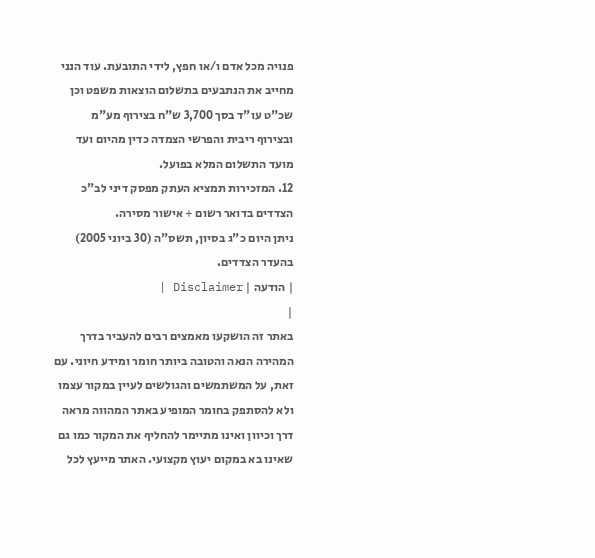פנויה מכל אדם ו/או חפץ, לידי התובעת. עוד הנני מחייב את הנתבעים בתשלום הוצאות משפט וכן שכ"ט עו"ד בסך 3,700 ש"ח בצירוף מע"מ ובצירוף ריבית והפרשי הצמדה כדין מהיום ועד מועד התשלום המלא בפועל.
12. המזכירות תמציא העתק מפסק דיני לב"כ הצדדים בדואר רשום + אישור מסירה.
ניתן היום כ"ג בסיון, תשס"ה (30 ביוני 2005) בהעדר הצדדים.
| הודעה | Disclaimer |
|
באתר זה הושקעו מאמצים רבים להעביר בדרך המהירה הנאה והטובה ביותר חומר ומידע חיוני. עם זאת, על המשתמשים והגולשים לעיין במקור עצמו ולא להסתפק בחומר המופיע באתר המהווה מראה דרך וכיוון ואינו מתיימר להחליף את המקור כמו גם שאינו בא במקום יעוץ מקצועי. האתר מייעץ לכל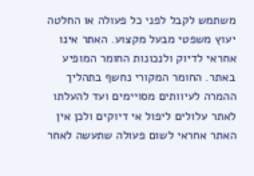משתמש לקבל לפני כל פעולה או החלטה יעוץ משפטי מבעל מקצוע. האתר אינו אחראי לדיוק ולנכונות החומר המופיע באתר. החומר המקורי נחשף בתהליך ההמרה לעיוותים מסויימים ועד להעלתו לאתר עלולים ליפול אי דיוקים ולכן אין האתר אחראי לשום פעולה שתעשה לאחר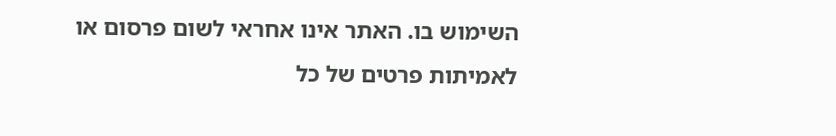השימוש בו. האתר אינו אחראי לשום פרסום או לאמיתות פרטים של כל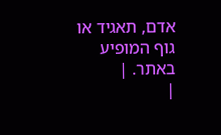אדם, תאגיד או גוף המופיע באתר. |
|